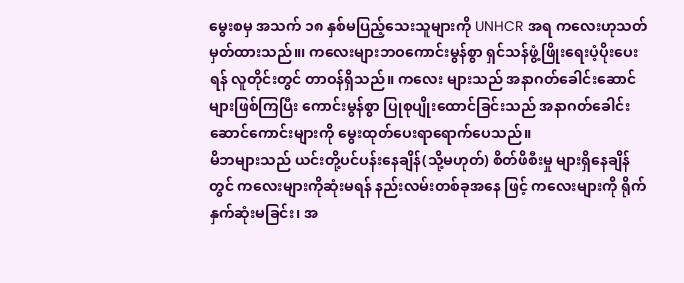မွေးစမှ အသက် ၁၈ နှစ်မပြည့်သေးသူများကို UNHCR အရ ကလေးဟုသတ်မှတ်ထားသည်။၊ ကလေးများဘဝကောင်းမွန်စွာ ရှင်သန်ဖွံ့ဖြိုးရေးပံ့ပိုးပေးရန် လူတိုင်းတွင် တာဝန်ရှိသည်။ ကလေး များသည် အနာဂတ်ခေါင်းဆောင်များဖြစ်ကြပြီး ကောင်းမွန်စွာ ပြုစုပျိုးထောင်ခြင်းသည် အနာဂတ်ခေါင်းဆောင်ကောင်းများကို မွေးထုတ်ပေးရာရောက်ပေသည်။
မိဘများသည် ယင်းတို့ပင်ပန်းနေချိန်(သို့မဟုတ်) စိတ်ဖိစီးမှု များရှိနေချိန်တွင် ကလေးများကိုဆုံးမရန် နည်းလမ်းတစ်ခုအနေ ဖြင့် ကလေးများကို ရိုက်နှက်ဆုံးမခြင်း၊ အ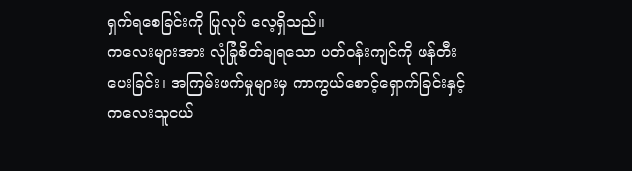ရှက်ရစေခြင်းကို ပြုလုပ် လေ့ရှိသည်။
ကလေးများအား လုံခြုံစိတ်ချရသော ပတ်ဝန်းကျင်ကို ဖန်တီး ပေးခြင်း၊ အကြမ်းဖက်မှုများမှ ကာကွယ်စောင့်ရှောက်ခြင်းနှင့် ကလေးသူငယ်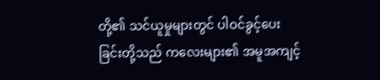တို့၏ သင်ယူမှုများတွင် ပါဝင်ခွင့်ပေးခြင်းတို့သည် ကလေးများ၏ အမူအကျင့်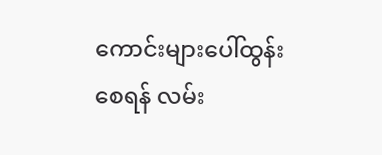ကောင်းများပေါ်ထွန်းစေရန် လမ်း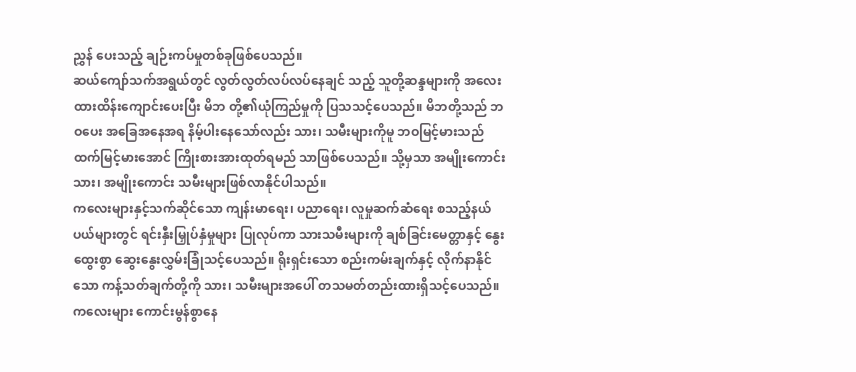ညွှန် ပေးသည့် ချဉ်းကပ်မှုတစ်ခုဖြစ်ပေသည်။
ဆယ်ကျော်သက်အရွယ်တွင် လွတ်လွတ်လပ်လပ်နေချင် သည့် သူတို့ဆန္ဒများကို အလေးထားထိန်းကျောင်းပေးပြီး မိဘ တို့၏ယုံကြည်မှုကို ပြသသင့်ပေသည်။ မိဘတို့သည် ဘဝပေး အခြေအနေအရ နိမ့်ပါးနေသော်လည်း သား၊ သမီးများကိုမူ ဘဝမြင့်မားသည်ထက်မြင့်မားအောင် ကြိုးစားအားထုတ်ရမည် သာဖြစ်ပေသည်။ သို့မှသာ အမျိုးကောင်းသား၊ အမျိုးကောင်း သမီးများဖြစ်လာနိုင်ပါသည်။
ကလေးများနှင့်သက်ဆိုင်သော ကျန်းမာရေး၊ ပညာရေး၊ လူမှုဆက်ဆံရေး စသည့်နယ်ပယ်များတွင် ရင်းနှီးမြှုပ်နှံမှုများ ပြုလုပ်ကာ သားသမီးများကို ချစ်ခြင်းမေတ္တာနှင့် နွေးထွေးစွာ ဆွေးနွေးလွှမ်းခြုံသင့်ပေသည်။ ရိုးရှင်းသော စည်းကမ်းချက်နှင့် လိုက်နာနိုင်သော ကန့်သတ်ချက်တို့ကို သား၊ သမီးများအပေါ် တသမတ်တည်းထားရှိသင့်ပေသည်။
ကလေးများ ကောင်းမွန်စွာနေ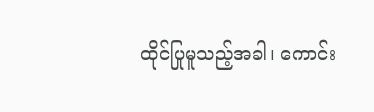ထိုင်ပြုမူသည့်အခါ၊ ကောင်း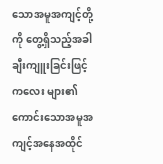သောအမူအကျင့်တို့ကို တွေ့ရှိသည့်အခါ ချီးကျူးခြင်းဖြင့် ကလေး များ၏ ကောင်းသောအမူအကျင့်အနေအထိုင်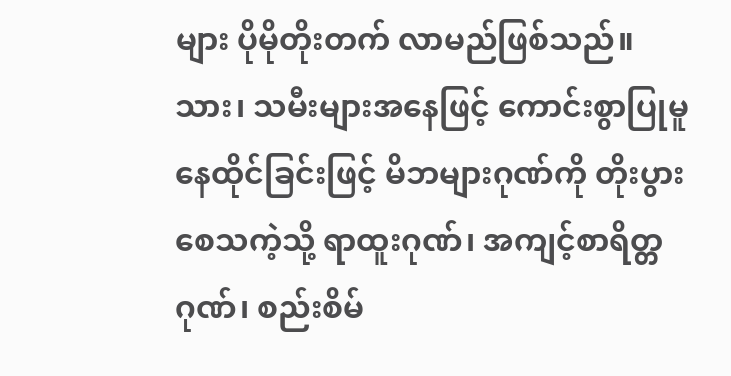များ ပိုမိုတိုးတက် လာမည်ဖြစ်သည်။ သား၊ သမီးများအနေဖြင့် ကောင်းစွာပြုမူ နေထိုင်ခြင်းဖြင့် မိဘများဂုဏ်ကို တိုးပွားစေသကဲ့သို့ ရာထူးဂုဏ်၊ အကျင့်စာရိတ္တဂုဏ်၊ စည်းစိမ်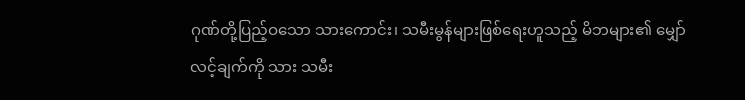ဂုဏ်တို့ပြည့်ဝသော သားကောင်း၊ သမီးမွန်များဖြစ်ရေးဟူသည့် မိဘများ၏ မျှော်လင့်ချက်ကို သား သမီး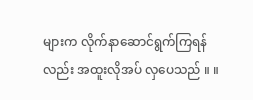များက လိုက်နာဆောင်ရွက်ကြရန်လည်း အထူးလိုအပ် လှပေသည် ။ ။